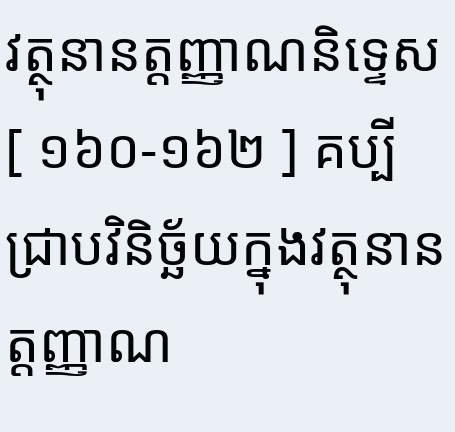វត្ថុនានត្តញ្ញាណនិទ្ទេស
[ ១៦០-១៦២ ] គប្បីជ្រាបវិនិច្ឆ័យក្នុងវត្ថុនានត្តញ្ញាណ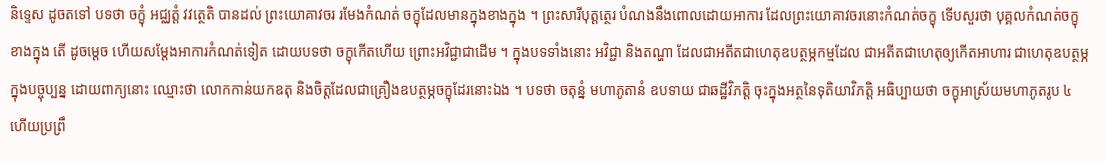និទ្ទេស ដូចតទៅ បទថា ចក្ខុំ អជ្ឈត្តំ វវត្ថេតិ បានដល់ ព្រះយោគាវចរ រមែងកំណត់ ចក្ខុដែលមានក្នុងខាងក្នុង ។ ព្រះសារីបុត្តត្ថេរ បំណងនឹងពោលដោយអាការ ដែលព្រះយោគាវចរនោះកំណត់ចក្ខុ ទើបសួរថា បុគ្គលកំណត់ចក្ខុខាងក្នុង តើ ដូចម្តេច ហើយសម្តែងអាការកំណត់ទៀត ដោយបទថា ចក្ខុកើតហើយ ព្រោះអវិជ្ជាជាដើម ។ ក្នុងបទទាំងនោះ អវិជ្ជា និងតណ្ហា ដែលជាអតីតជាហេតុឧបត្ថម្ភកម្មដែល ជាអតីតជាហេតុឲ្យកើតអាហារ ជាហេតុឧបត្ថម្ភក្នុងបច្ចុប្បន្ន ដោយពាក្យនោះ ឈ្មោះថា លោកកាន់យកឧតុ និងចិត្តដែលជាគ្រឿងឧបត្ថម្ភចក្ខុដែរនោះឯង ។ បទថា ចតុន្នំ មហាភូតានំ ឧបទាយ ជាឆដ្ឋីវិភត្តិ ចុះក្នុងអត្ថនៃទុតិយាវិភត្តិ អធិប្បាយថា ចក្ខុអាស្រ័យមហាភូតរូប ៤ ហើយប្រព្រឹ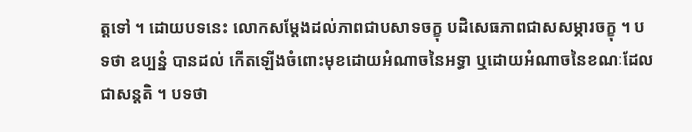ត្តទៅ ។ ដោយបទនេះ លោកសម្តែងដល់ភាពជាបសាទចក្ខុ បដិសេធភាពជាសសម្ភារចក្ខុ ។ បទថា ឧប្បន្នំ បានដល់ កើតឡើងចំពោះមុខដោយអំណាចនៃអទ្ធា ឬដោយអំណាចនៃខណៈដែលជាសន្តតិ ។ បទថា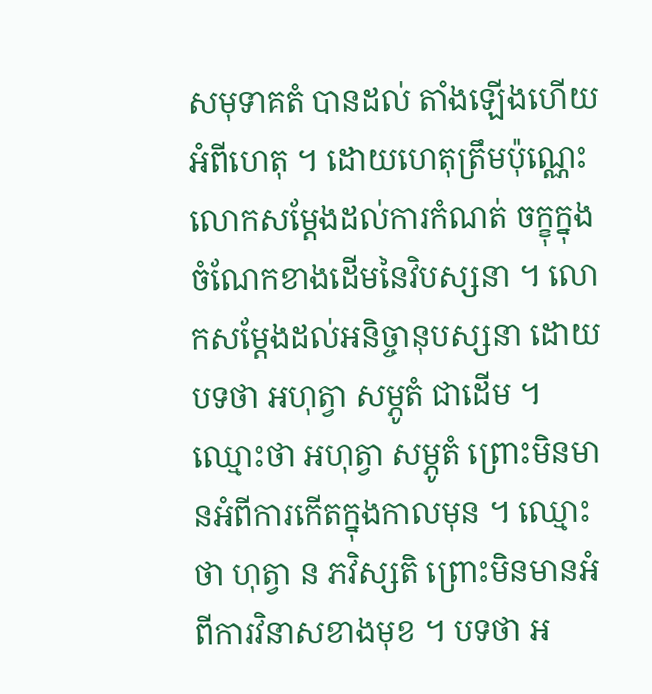សមុទាគតំ បានដល់ តាំងឡើងហើយអំពីហេតុ ។ ដោយហេតុត្រឹមប៉ុណ្ណេះ លោកសម្តែងដល់ការកំណត់ ចក្ខុក្នុងចំណែកខាងដើមនៃវិបស្សនា ។ លោកសម្តែងដល់អនិច្ចានុបស្សនា ដោយបទថា អហុត្វា សម្ភូតំ ជាដើម ។ ឈ្មោះថា អហុត្វា សម្ភូតំ ព្រោះមិនមានអំពីការកើតក្នុងកាលមុន ។ ឈ្មោះថា ហុត្វា ន ភវិស្សតិ ព្រោះមិនមានអំពីការវិនាសខាងមុខ ។ បទថា អ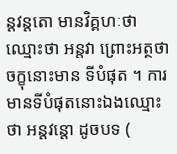ន្តវន្តតោ មានវិគ្គហៈថា ឈ្មោះថា អន្តវា ព្រោះអត្ថថា ចក្ខុនោះមាន ទីបំផុត ។ ការមានទីបំផុតនោះឯងឈ្មោះថា អន្តវន្តោ ដូចបទ (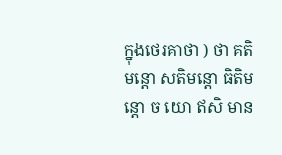ក្នុងថេរគាថា ) ថា គតិមន្តោ សតិមន្តោ ធិតិមន្តោ ច យោ ឥសិ មាន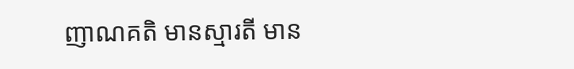ញាណគតិ មានស្មារតី មាន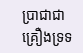ប្រាជាជាគ្រឿងទ្រទ